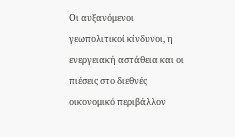Οι αυξανόμενοι γεωπολιτικοί κίνδυνοι, η ενεργειακή αστάθεια και οι πιέσεις στο διεθνές οικονομικό περιβάλλον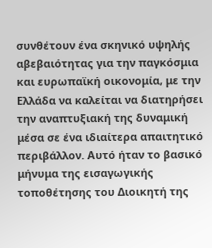συνθέτουν ένα σκηνικό υψηλής αβεβαιότητας για την παγκόσμια και ευρωπαϊκή οικονομία, με την Ελλάδα να καλείται να διατηρήσει την αναπτυξιακή της δυναμική μέσα σε ένα ιδιαίτερα απαιτητικό περιβάλλον. Αυτό ήταν το βασικό μήνυμα της εισαγωγικής τοποθέτησης του Διοικητή της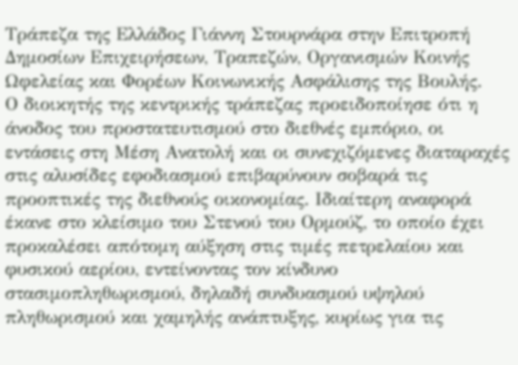Τράπεζα της Ελλάδος Γιάννη Στουρνάρα στην Επιτροπή Δημοσίων Επιχειρήσεων, Τραπεζών, Οργανισμών Κοινής Ωφελείας και Φορέων Κοινωνικής Ασφάλισης της Βουλής.
Ο διοικητής της κεντρικής τράπεζας προειδοποίησε ότι η άνοδος του προστατευτισμού στο διεθνές εμπόριο, οι εντάσεις στη Μέση Ανατολή και οι συνεχιζόμενες διαταραχές στις αλυσίδες εφοδιασμού επιβαρύνουν σοβαρά τις προοπτικές της διεθνούς οικονομίας. Ιδιαίτερη αναφορά έκανε στο κλείσιμο του Στενού του Ορμούζ, το οποίο έχει προκαλέσει απότομη αύξηση στις τιμές πετρελαίου και φυσικού αερίου, εντείνοντας τον κίνδυνο στασιμοπληθωρισμού, δηλαδή συνδυασμού υψηλού πληθωρισμού και χαμηλής ανάπτυξης, κυρίως για τις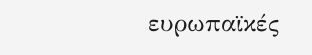ευρωπαϊκές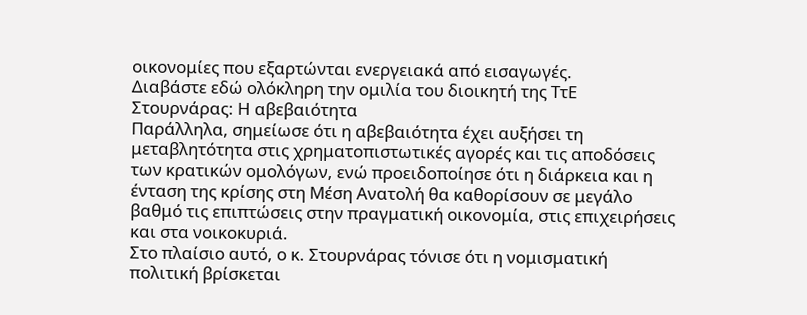οικονομίες που εξαρτώνται ενεργειακά από εισαγωγές.
Διαβάστε εδώ ολόκληρη την ομιλία του διοικητή της ΤτΕ
Στουρνάρας: Η αβεβαιότητα
Παράλληλα, σημείωσε ότι η αβεβαιότητα έχει αυξήσει τη μεταβλητότητα στις χρηματοπιστωτικές αγορές και τις αποδόσεις των κρατικών ομολόγων, ενώ προειδοποίησε ότι η διάρκεια και η ένταση της κρίσης στη Μέση Ανατολή θα καθορίσουν σε μεγάλο βαθμό τις επιπτώσεις στην πραγματική οικονομία, στις επιχειρήσεις και στα νοικοκυριά.
Στο πλαίσιο αυτό, ο κ. Στουρνάρας τόνισε ότι η νομισματική πολιτική βρίσκεται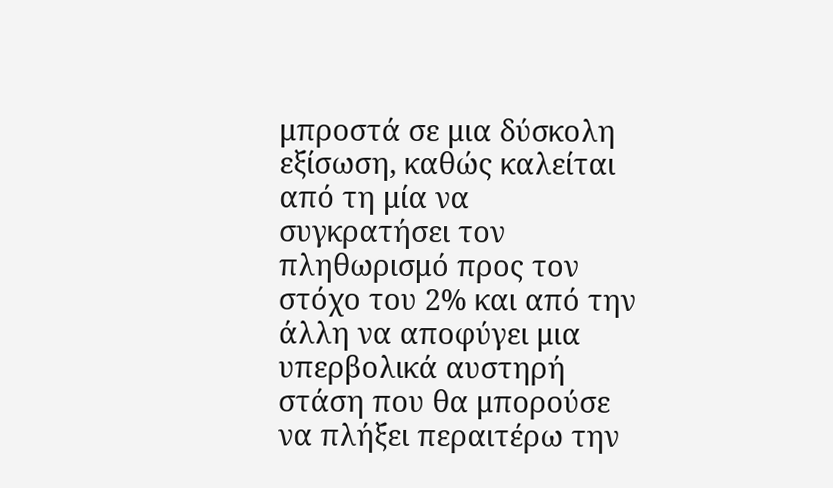μπροστά σε μια δύσκολη εξίσωση, καθώς καλείται από τη μία να συγκρατήσει τον πληθωρισμό προς τον στόχο του 2% και από την άλλη να αποφύγει μια υπερβολικά αυστηρή στάση που θα μπορούσε να πλήξει περαιτέρω την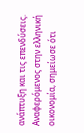ανάπτυξη και τις επενδύσεις.
Αναφερόμενος στην ελληνική οικονομία, σημείωσε ότι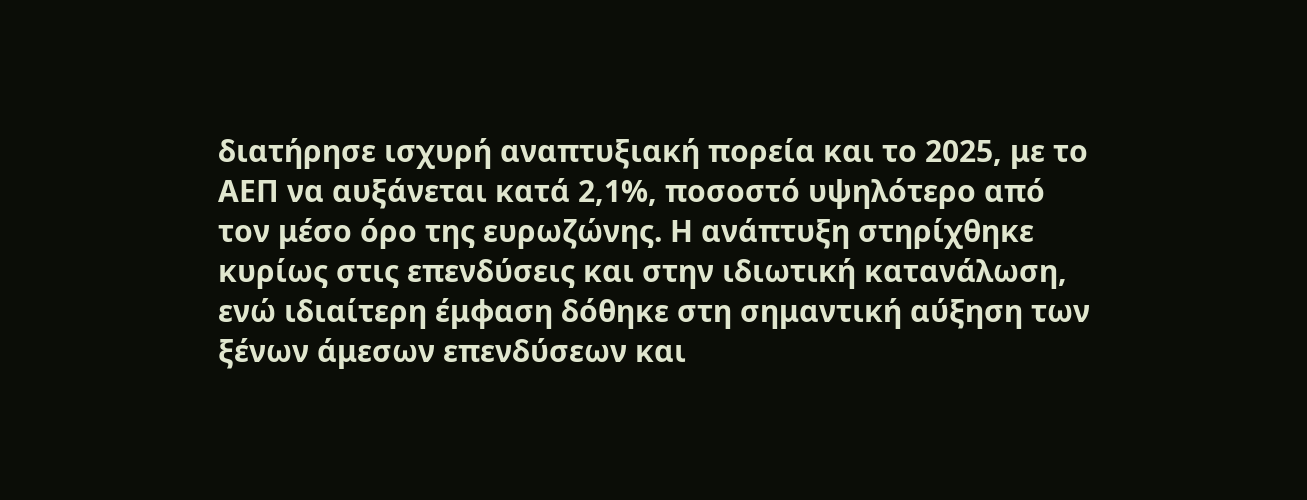διατήρησε ισχυρή αναπτυξιακή πορεία και το 2025, με το ΑΕΠ να αυξάνεται κατά 2,1%, ποσοστό υψηλότερο από τον μέσο όρο της ευρωζώνης. Η ανάπτυξη στηρίχθηκε κυρίως στις επενδύσεις και στην ιδιωτική κατανάλωση, ενώ ιδιαίτερη έμφαση δόθηκε στη σημαντική αύξηση των ξένων άμεσων επενδύσεων και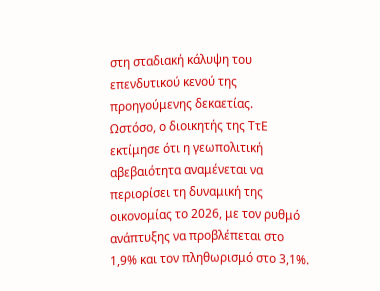στη σταδιακή κάλυψη του επενδυτικού κενού της προηγούμενης δεκαετίας.
Ωστόσο, ο διοικητής της ΤτΕ εκτίμησε ότι η γεωπολιτική αβεβαιότητα αναμένεται να περιορίσει τη δυναμική της οικονομίας το 2026, με τον ρυθμό ανάπτυξης να προβλέπεται στο 1,9% και τον πληθωρισμό στο 3,1%.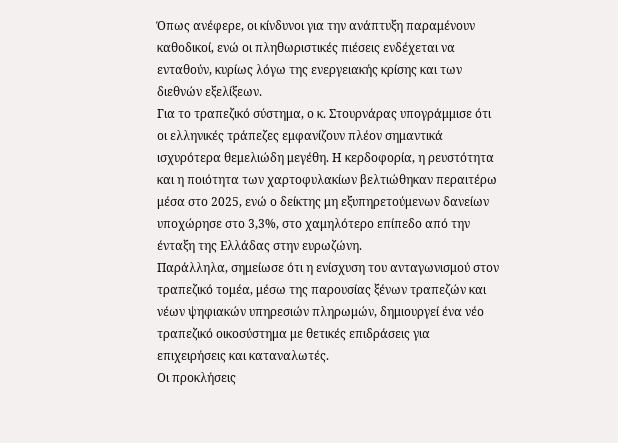Όπως ανέφερε, οι κίνδυνοι για την ανάπτυξη παραμένουν καθοδικοί, ενώ οι πληθωριστικές πιέσεις ενδέχεται να ενταθούν, κυρίως λόγω της ενεργειακής κρίσης και των διεθνών εξελίξεων.
Για το τραπεζικό σύστημα, ο κ. Στουρνάρας υπογράμμισε ότι οι ελληνικές τράπεζες εμφανίζουν πλέον σημαντικά ισχυρότερα θεμελιώδη μεγέθη. Η κερδοφορία, η ρευστότητα και η ποιότητα των χαρτοφυλακίων βελτιώθηκαν περαιτέρω μέσα στο 2025, ενώ ο δείκτης μη εξυπηρετούμενων δανείων υποχώρησε στο 3,3%, στο χαμηλότερο επίπεδο από την ένταξη της Ελλάδας στην ευρωζώνη.
Παράλληλα, σημείωσε ότι η ενίσχυση του ανταγωνισμού στον τραπεζικό τομέα, μέσω της παρουσίας ξένων τραπεζών και νέων ψηφιακών υπηρεσιών πληρωμών, δημιουργεί ένα νέο τραπεζικό οικοσύστημα με θετικές επιδράσεις για επιχειρήσεις και καταναλωτές.
Οι προκλήσεις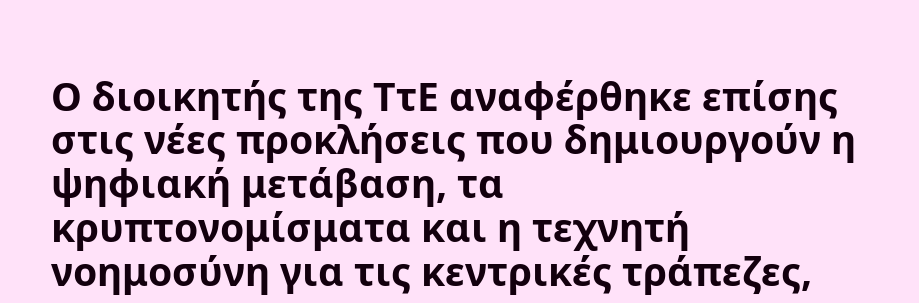Ο διοικητής της ΤτΕ αναφέρθηκε επίσης στις νέες προκλήσεις που δημιουργούν η ψηφιακή μετάβαση, τα κρυπτονομίσματα και η τεχνητή νοημοσύνη για τις κεντρικές τράπεζες,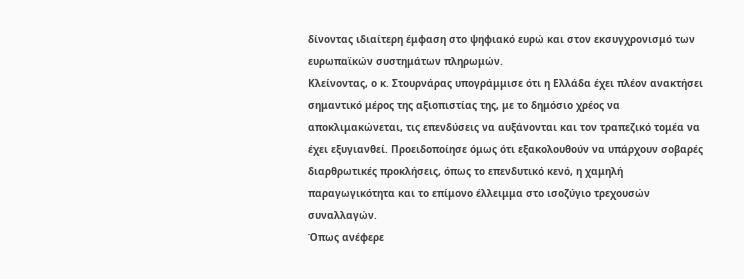δίνοντας ιδιαίτερη έμφαση στο ψηφιακό ευρώ και στον εκσυγχρονισμό των ευρωπαϊκών συστημάτων πληρωμών.
Κλείνοντας, ο κ. Στουρνάρας υπογράμμισε ότι η Ελλάδα έχει πλέον ανακτήσει σημαντικό μέρος της αξιοπιστίας της, με το δημόσιο χρέος να αποκλιμακώνεται, τις επενδύσεις να αυξάνονται και τον τραπεζικό τομέα να έχει εξυγιανθεί. Προειδοποίησε όμως ότι εξακολουθούν να υπάρχουν σοβαρές διαρθρωτικές προκλήσεις, όπως το επενδυτικό κενό, η χαμηλή παραγωγικότητα και το επίμονο έλλειμμα στο ισοζύγιο τρεχουσών συναλλαγών.
Όπως ανέφερε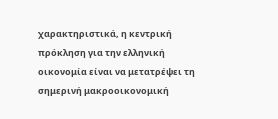χαρακτηριστικά, η κεντρική πρόκληση για την ελληνική οικονομία είναι να μετατρέψει τη σημερινή μακροοικονομική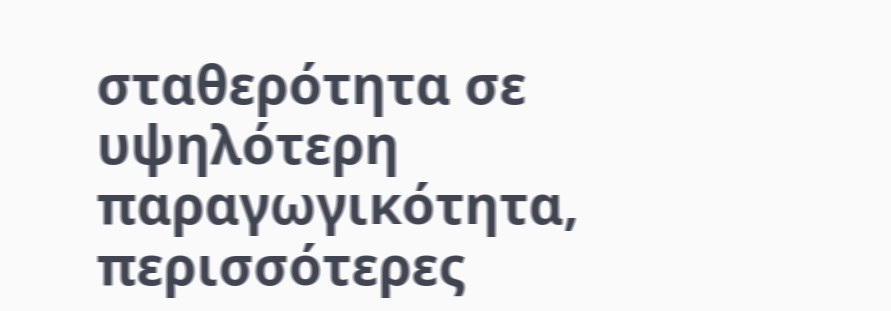σταθερότητα σε υψηλότερη παραγωγικότητα, περισσότερες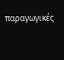παραγωγικές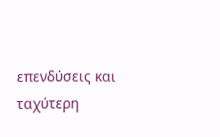επενδύσεις και ταχύτερη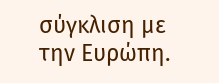σύγκλιση με την Ευρώπη.